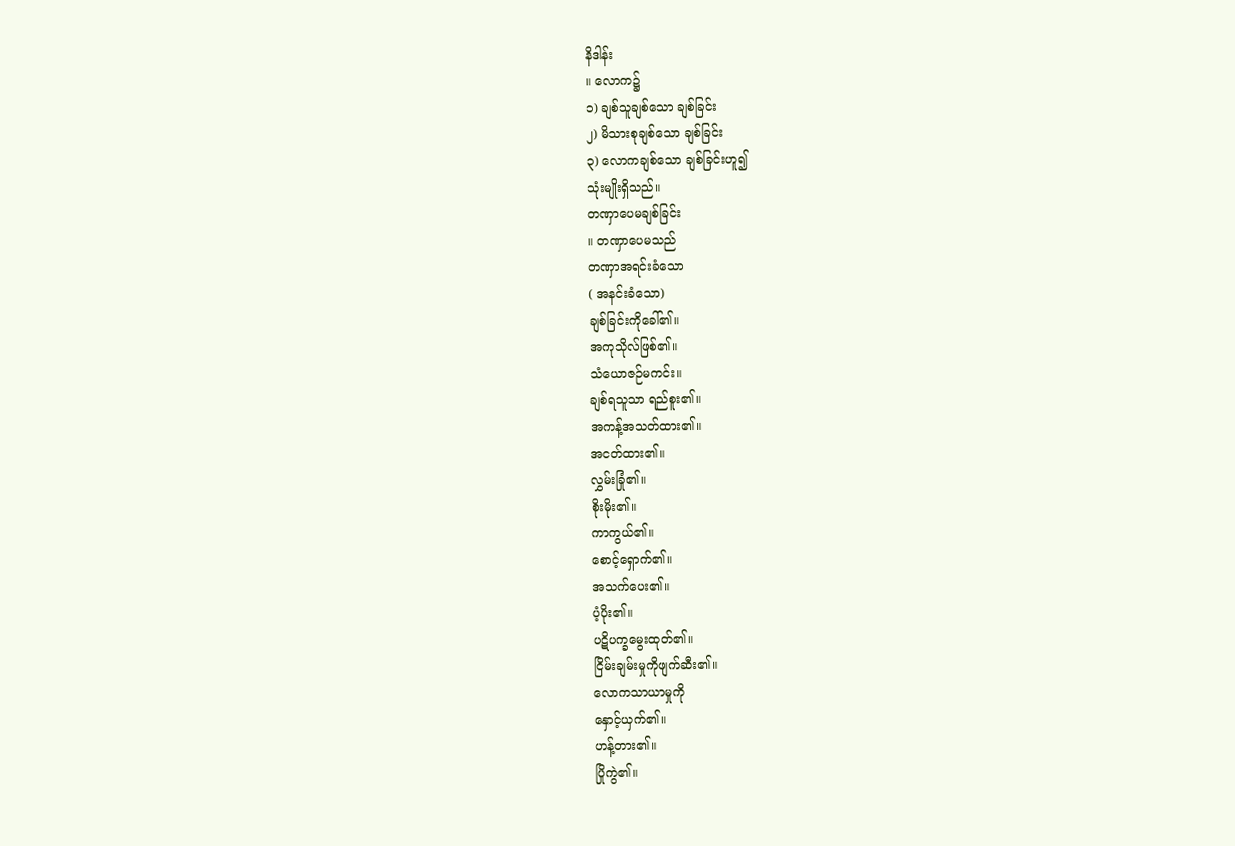နိဒါန်း
။ လောက၌
၁) ချစ်သူချစ်သော ချစ်ခြင်း
၂) မိသားစုချစ်သော ချစ်ခြင်း
၃) လောကချစ်သော ချစ်ခြင်းဟူ၍
သုံးမျိုးရှိသည်။
တဏှာပေမချစ်ခြင်း
။ တဏှာပေမသည်
တဏှာအရင်းခံသော
( အနင်းခံသော)
ချစ်ခြင်းကိုခေါ်၏။
အကုသိုလ်ဖြစ်၏။
သံယောဇဉ်မကင်း။
ချစ်ရသူသာ ရည်စူး၏။
အကန့်အသတ်ထား၏။
အငတ်ထား၏။
လွှမ်းခြုံ၏။
စိုးမိုး၏။
ကာကွယ်၏။
စောင့်ရှောက်၏။
အသက်ပေး၏။
ပံ့ပိုး၏။
ပဋိပက္ခမွေးထုတ်၏။
ငြိမ်းချမ်းမှုကိုဖျက်ဆီး၏။
လောကသာယာမှုကို
နှောင့်ယှက်၏။
ဟန့်တား၏။
ပြိုကွဲ၏။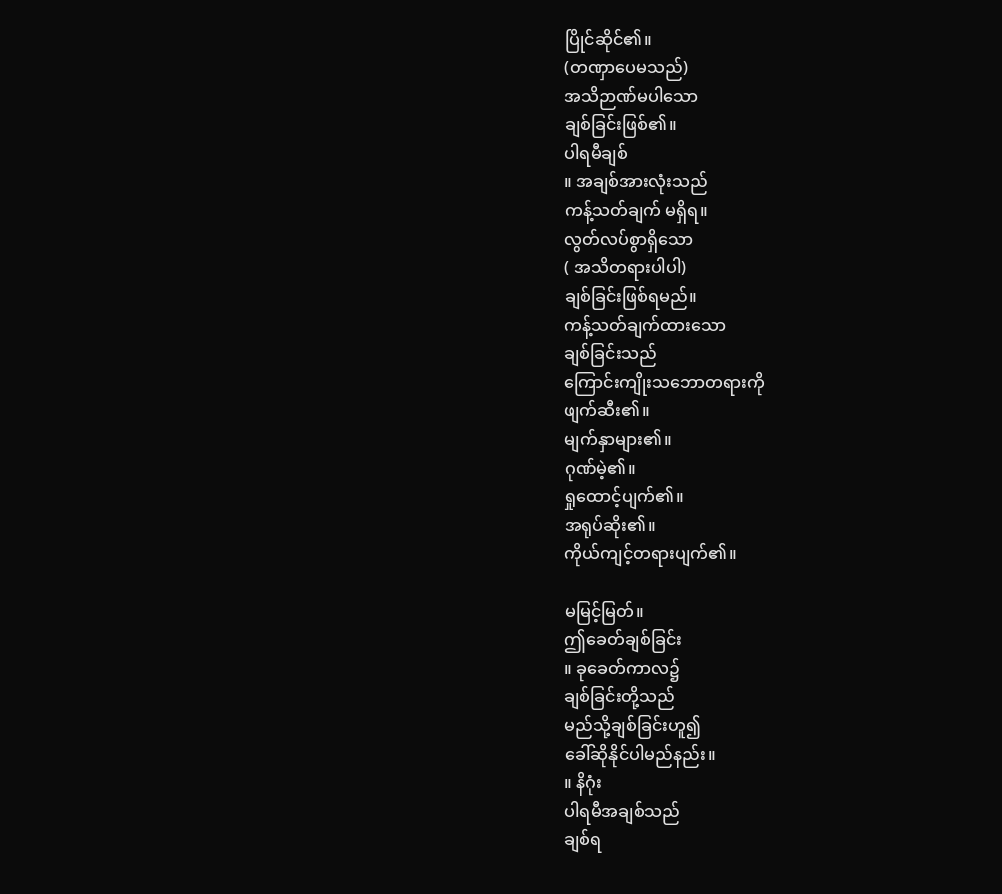ပြိုင်ဆိုင်၏။
(တဏှာပေမသည်)
အသိဉာဏ်မပါသော
ချစ်ခြင်းဖြစ်၏။
ပါရမီချစ်
။ အချစ်အားလုံးသည်
ကန့်သတ်ချက် မရှိရ။
လွတ်လပ်စွာရှိသော
( အသိတရားပါပါ)
ချစ်ခြင်းဖြစ်ရမည်။
ကန့်သတ်ချက်ထားသော
ချစ်ခြင်းသည်
ကြောင်းကျိုးသဘောတရားကို
ဖျက်ဆီး၏။
မျက်နှာများ၏။
ဂုဏ်မဲ့၏။
ရှုထောင့်ပျက်၏။
အရုပ်ဆိုး၏။
ကိုယ်ကျင့်တရားပျက်၏။

မမြင့်မြတ်။
ဤခေတ်ချစ်ခြင်း
။ ခုခေတ်ကာလ၌
ချစ်ခြင်းတို့သည်
မည်သို့ချစ်ခြင်းဟူ၍
ခေါ်ဆိုနိုင်ပါမည်နည်း။
။ နိဂုံး
ပါရမီအချစ်သည်
ချစ်ရ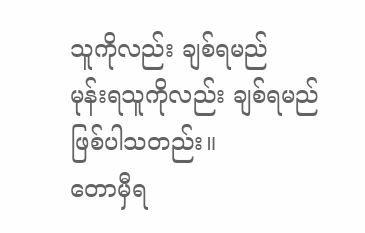သူကိုလည်း ချစ်ရမည်
မုန်းရသူကိုလည်း ချစ်ရမည်
ဖြစ်ပါသတည်း။
တောမှီရ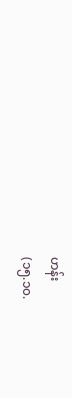ဟန်း
(၁၅.၁၀.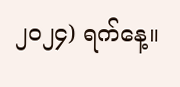၂၀၂၄) ရက်နေ့။